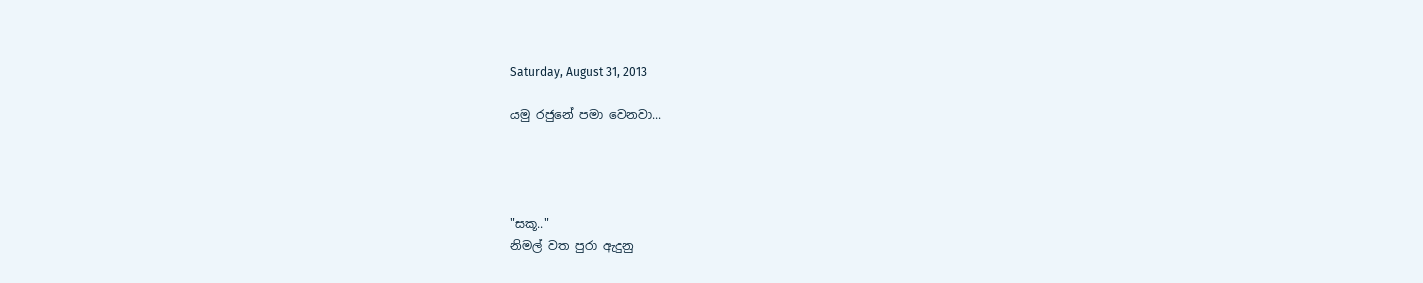Saturday, August 31, 2013

යමු රජුනේ පමා වෙනවා...




"සකූ.."
නිමල් වත පුරා ඇදුනු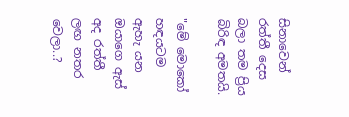සිනාවෙන් රත්තී දෙස බලා තම ප්‍රිය බිරිඳ අමතයි.

"මේ මොකෝ හඳයටම ඇහැ යන ඔයාගෙ ඇස් අද රත්තී ලඟ නතර වෙලා..?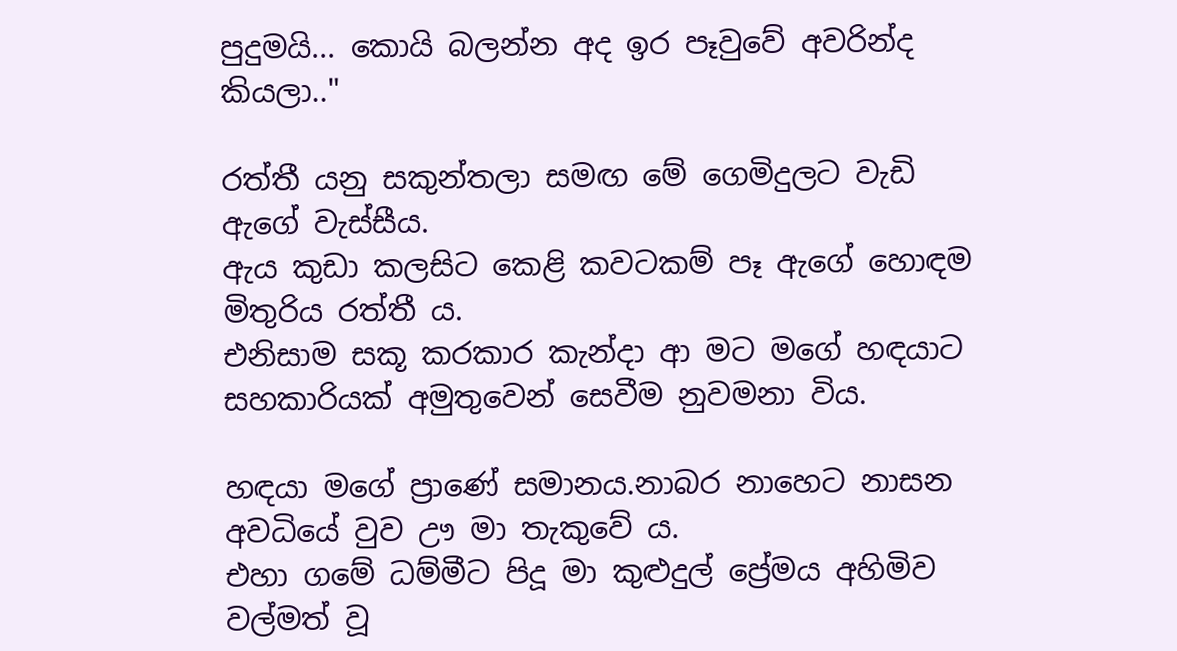පුදුමයි... කොයි බලන්න අද ඉර පෑවුවේ අවරින්ද කියලා.."

රත්තී යනු සකුන්තලා සමඟ මේ ගෙමිදුලට වැඩි ඇගේ වැස්සීය.
ඇය කුඩා කලසිට කෙළි කවටකම් පෑ ඇගේ හොඳම මිතුරිය රත්තී ය.
එනිසාම සකූ කරකාර කැන්දා ආ මට මගේ හඳයාට සහකාරියක් අමුතුවෙන් සෙවීම නුවමනා විය.

හඳයා මගේ ප්‍රාණේ සමානය.නාබර නාහෙට නාසන අවධියේ වුව ඌ මා තැකුවේ ය.
එහා ගමේ ධම්මීට පිදූ මා කුළුදුල් ප්‍රේමය අහිමිව වල්මත් වූ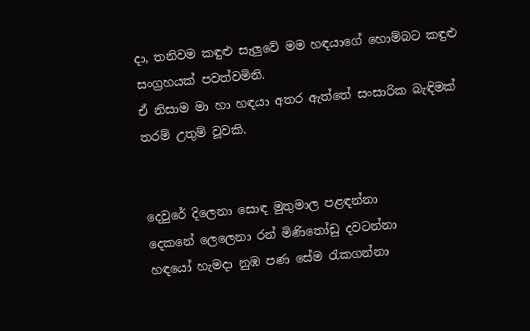දා, තනිවම කඳුළු සැලුවේ මම හඳයාගේ හොම්බට කඳුළු සංග්‍රහයක් පවත්වමිනි.
ඒ නිසාම මා හා හඳයා අතර ඇත්තේ සංසාරික බැඳිමක් තරම් උතුම් වූවකි.


දෙවුරේ දිලෙනා සොඳ මුතුමාල පළඳන්නා
දෙකනේ ලෙලෙනා රන් මිණිතෝඩු දවටන්නා
හඳයෝ හැමදා නුඹ පණ සේම රැකගන්නා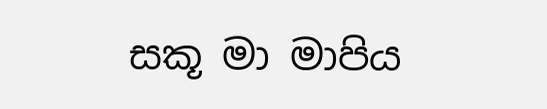සකූ මා මාපිය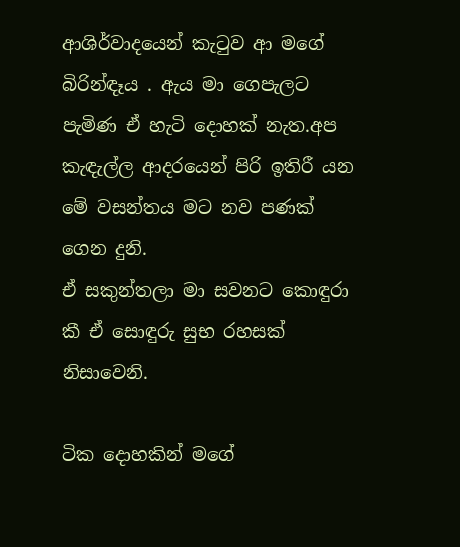ආශිර්වාදයෙන් කැටුව ආ මගේ බිරින්ඳෑය . ඇය මා ගෙපැලට පැමිණ ඒ හැටි දොහක් නැත.අප කැඳැල්ල ආදරයෙන් පිරි ඉතිරී යන මේ වසන්තය මට නව පණක් ගෙන දුනි.
ඒ සකුන්තලා මා සවනට කොඳුරා කී ඒ සොඳුරු සුභ රහසක් නිසාවෙනි.

ටික දොහකින් මගේ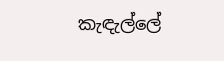කැඳැල්ලේ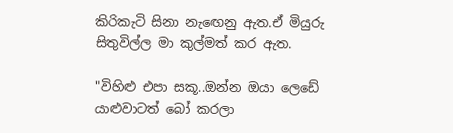කිරිකැටි සිනා නැඟෙනු ඇත.ඒ මියුරු සිතුවිල්ල මා කුල්මත් කර ඇත.

"විහිළු එපා සකූ..ඔන්න ඔයා ලෙඩේ යාළුවාටත් බෝ කරලා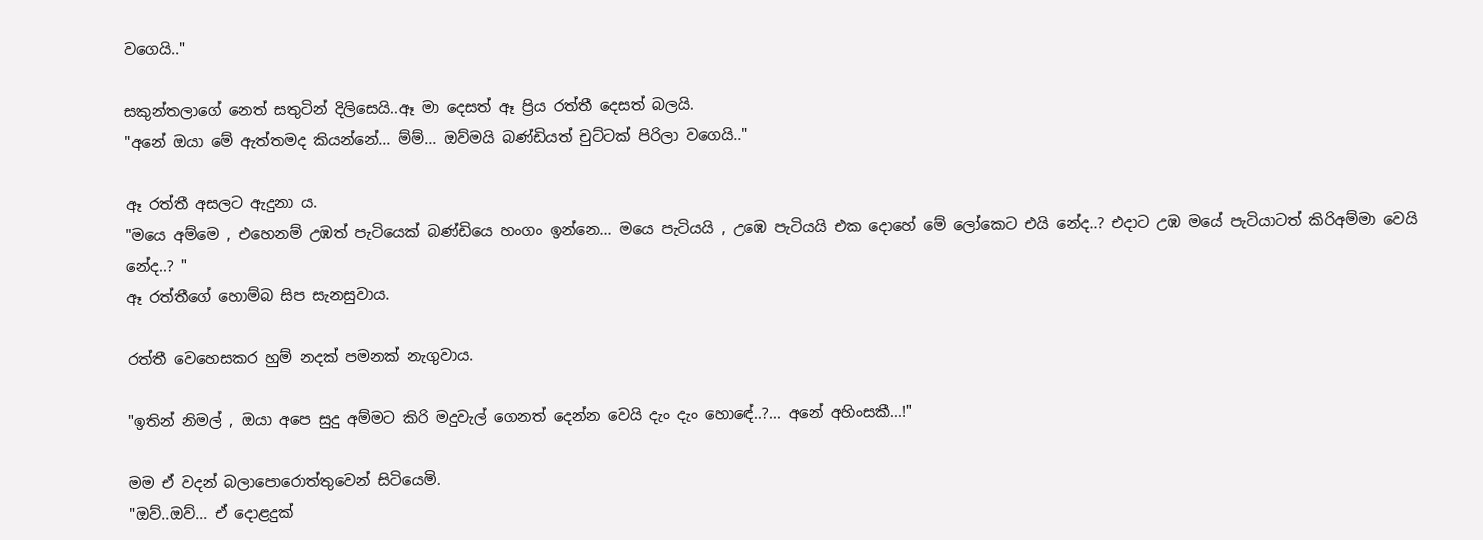වගෙයි.."

සකුන්තලාගේ නෙත් සතුටින් දිලිසෙයි..ඈ මා දෙසත් ඈ ප්‍රිය රත්තී දෙසත් බලයි.
"අනේ ඔයා මේ ඇත්තමද කියන්නේ... ම්ම්... ඔව්මයි බණ්ඩියත් චුට්ටක් පිරිලා වගෙයි.."

ඈ රත්තී අසලට ඇදුනා ය.
"මයෙ අම්මෙ , එහෙනම් උඹත් පැටියෙක් බණ්ඩියෙ හංගං ඉන්නෙ... මයෙ පැටියයි , උඹෙ පැටියයි එක දොහේ මේ ලෝකෙට එයි නේද..? එදාට උඹ මයේ පැටියාටත් කිරිඅම්මා වෙයි නේද..? "
ඈ රත්තීගේ හොම්බ සිප සැනසුවාය.

රත්තී වෙහෙසකර හුම් නදක් පමනක් නැගුවාය.

"ඉතින් නිමල් , ඔයා අපෙ සුදු අම්මට කිරි මදුවැල් ගෙනත් දෙන්න වෙයි දැං දැං හොඳේ..?... අනේ අහිංසකී...!"

මම ඒ වදන් බලාපොරොත්තුවෙන් සිටියෙමි.
"ඔව්..ඔව්... ඒ දොළදුක්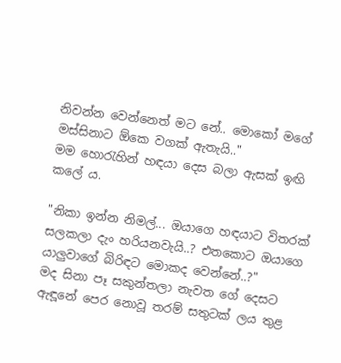නිවන්න වෙන්නෙත් මට නේ.. මොකෝ මගේ මස්සිනාට ඕකෙ වගක් ඇතැයි.."
මම හොරැහින් හඳයා දෙස බලා ඇසක් ඉඟි කලේ ය.

"නිකා ඉන්න නිමල්... ඔයාගෙ හඳයාට විතරක් සලකලා දැං හරියනවැයි..? එතකොට ඔයාගෙ යාලුවාගේ බිරිඳට මොකද වෙන්නේ..?"
මද සිනා පෑ සකුන්තලා නැවත ගේ දෙසට ඇඳූනේ පෙර නොවූ තරම් සතුටක් ලය තුළ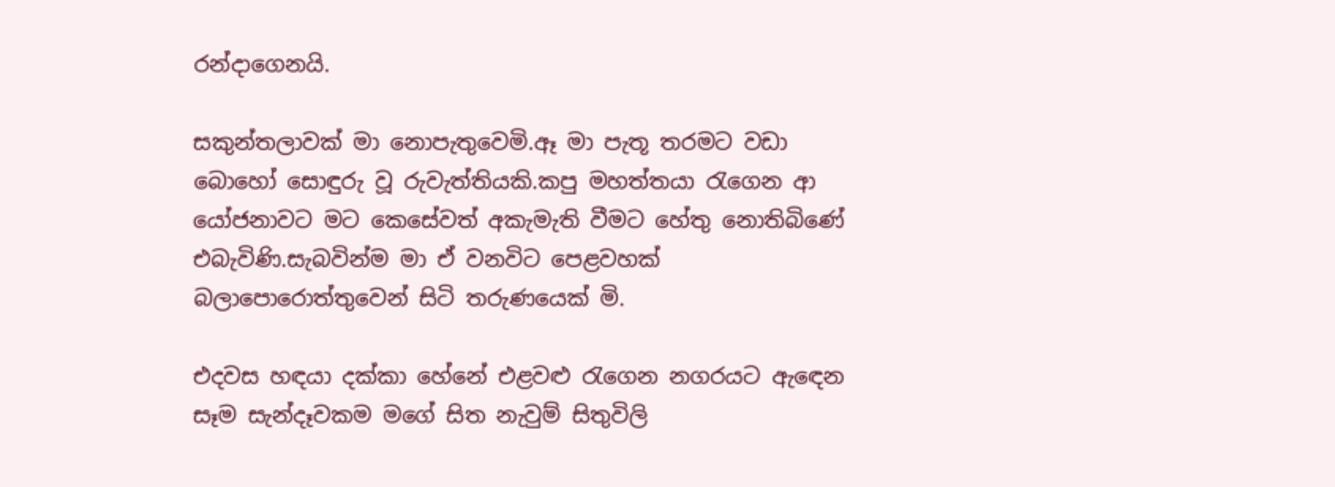රන්දාගෙනයි.

සකුන්තලාවක් මා නොපැතුවෙමි.ඈ මා පැතූ තරමට වඩා බොහෝ සොඳුරු වූ රුවැත්තියකි.කපු මහත්තයා රැගෙන ආ යෝජනාවට මට කෙසේවත් අකැමැති වීමට හේතු නොතිබිණේ එබැවිණි.සැබවින්ම මා ඒ වනවිට පෙළවහක් බලාපොරොත්තුවෙන් සිටි තරුණයෙක් මි.

එදවස හඳයා දක්කා හේනේ එළවළු රැගෙන නගරයට ඇඳෙන සෑම සැන්දෑවකම මගේ සිත නැවුම් සිතුවිලි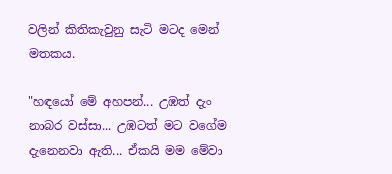වලින් කිතිකැවුනු සැටි මටද මෙන් මතකය.

"හඳයෝ මේ අහපන්... උඹත් දැං නාබර වස්සා... උඹටත් මට වගේම දැනෙනවා ඇති... ඒකයි මම මේවා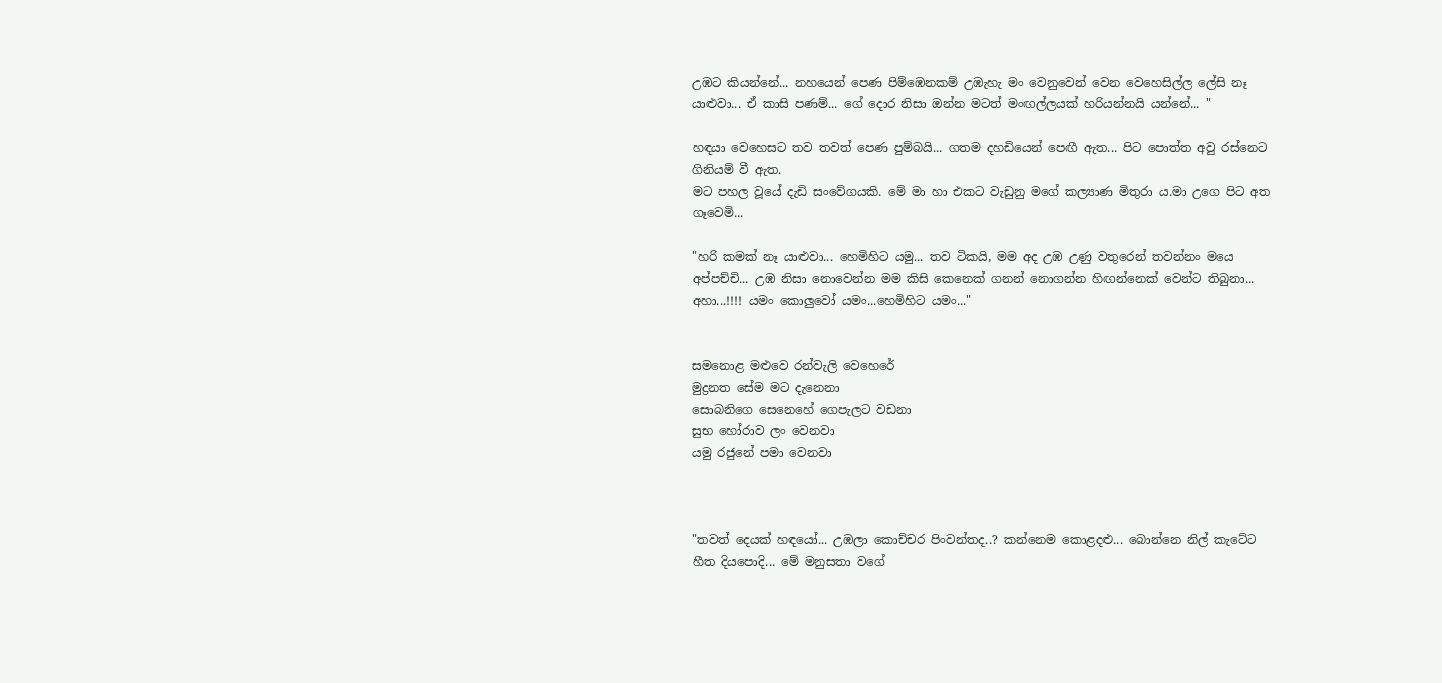උඹට කියන්නේ... නහයෙන් පෙණ පිම්ඹෙනකම් උඹැහැ මං වෙනුවෙන් වෙන වෙහෙසිල්ල ලේසි නෑ යාළුවා... ඒ කාසි පණම්... ගේ දොර නිසා ඔන්න මටත් මංඟල්ලයක් හරියන්නයි යන්නේ... "

හඳයා වෙහෙසට තව තවත් පෙණ පුම්බයි... ගතම දහඩියෙන් පෙඟී ඇත... පිට පොත්ත අවු රස්නෙට ගිනියම් වී ඇත.
මට පහල වූයේ දැඩි සංවේගයකි. මේ මා හා එකට වැඩුනු මගේ කල්‍යාණ මිතුරා ය.මා උගෙ පිට අත ගෑවෙමි...

"හරි කමක් නෑ යාළුවා... හෙමිහිට යමු... තව ටිකයි, මම අද උඹ උණු වතුරෙන් තවන්නං මයෙ අප්පච්චි... උඹ නිසා නොවෙන්න මම කිසි කෙනෙක් ගනන් නොගන්න හිඟන්නෙක් වෙන්ට තිබුනා... අහා...!!!! යමං කොලුවෝ යමං...හෙමිහිට යමං..."


සමනොළ මළුවෙ රන්වැලි වෙහෙරේ
මුද්‍රනත සේම මට දැනෙනා
සොබනිගෙ සෙනෙහේ ගෙපැලට වඩනා
සුභ හෝරාව ලං වෙනවා
යමු රජුනේ පමා වෙනවා



"තවත් දෙයක් හඳයෝ... උඹලා කොච්චර පිංවන්තද..? කන්නෙම කොළදළු... බොන්නෙ නිල් කැටේට හීත දියපොදි... මේ මනුසතා වගේ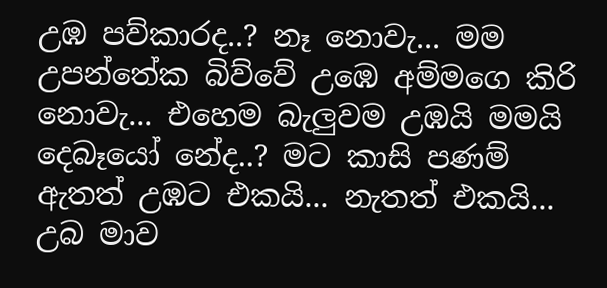උඹ පව්කාරද..? නෑ නොවැ... මම උපන්තේක බිව්වේ උඹෙ අම්මගෙ කිරි නොවැ... එහෙම බැලුවම උඹයි මමයි දෙබෑයෝ නේද..? මට කාසි පණම් ඇතත් උඹට එකයි... නැතත් එකයි... උබ මාව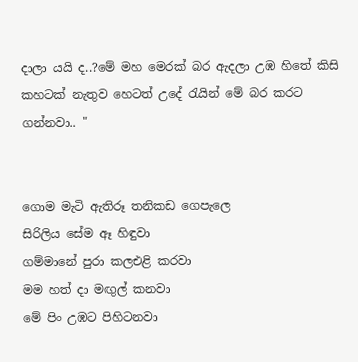දාලා යයි ද..?මේ මහ මෙරක් බර ඇදලා උඹ හිතේ කිසි කහටක් නැතුව හෙටත් උදේ රැයින් මේ බර කරට ගන්නවා.. "


ගොම මැටි ඇතිරූ තනිකඩ ගෙපැලෙ
සිරිලිය සේම ඈ හිඳුවා
ගම්මානේ පුරා කලඑළි කරවා
මම හත් දා මඟුල් කනවා
මේ පිං උඹට පිහිටනවා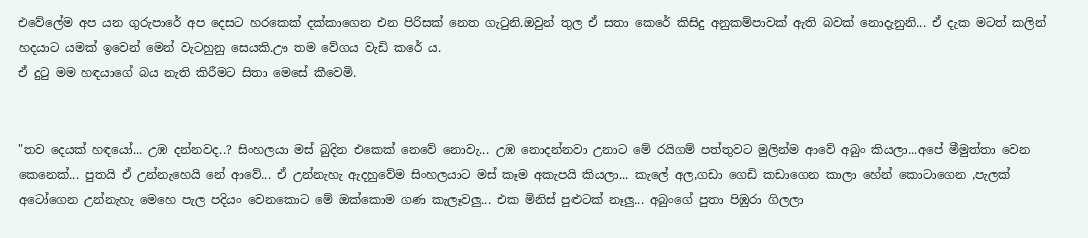එවේලේම අප යන ගුරුපාරේ අප දෙසට හරකෙක් දක්කාගෙන එන පිරිසක් නෙත ගැටුනි.ඔවුන් තුල ඒ සතා කෙරේ කිසිදු අනුකම්පාවක් ඇති බවක් නොදැනුනි... ඒ දැක මටත් කලින් හදයාට යමක් ඉවෙන් මෙන් වැටහුනු සෙයකි.ඌ තම වේගය වැඩි කරේ ය.
ඒ දුටු මම හඳයාගේ බය නැති කිරීමට සිතා මෙසේ කීවෙමි.


"තව දෙයක් හඳයෝ... උඹ දන්නවද..? සිංහලයා මස් බුදින එකෙක් නෙවේ නොවැ... උඹ නොදන්නවා උනාට මේ රයිගම් පත්තුවට මුලින්ම ආවේ අබුං කියලා...අපේ මීමුත්තා වෙන කෙනෙක්... පුතයි ඒ උන්නැහෙයි නේ ආවේ... ඒ උන්නැහැ ඇදහුවේම සිංහලයාට මස් කෑම අකැපයි කියලා... කැලේ අල,ගඩා ගෙඩි කඩාගෙන කාලා හේන් කොටාගෙන ,පැලක් අටෝගෙන උන්නැහැ මෙහෙ පැල පදියං වෙනකොට මේ ඔක්කොම ගණ කැලෑවලු... එක මිනිස් පුළුටක් නෑලු... අබුංගේ පුතා පිඹුරා ගිලලා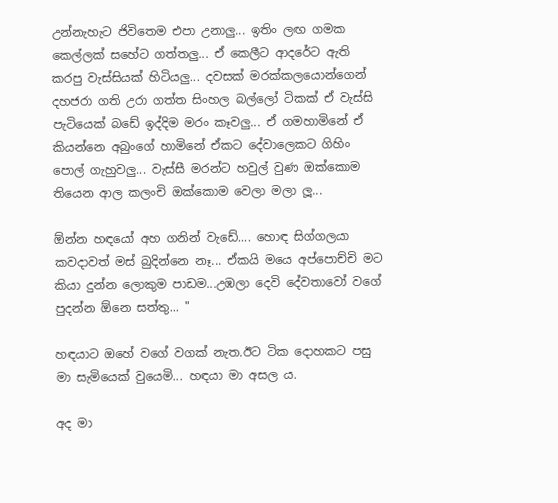උන්නැහැට ජිවිතෙම එපා උනාලු... ඉතිං ලඟ ගමක කෙල්ලක් සහේට ගත්තලු... ඒ කෙලීට ආදරේට ඇති කරපු වැස්සියක් හිටියලු... දවසක් මරක්කලයොන්ගෙන් දහජරා ගති උරා ගත්ත සිංහල බල්ලෝ ටිකක් ඒ වැස්සි පැටියෙක් බඩේ ඉද්දිම මරං කෑවලු... ඒ ගමහාමිනේ ඒ කියන්නෙ අබුංගේ හාමිනේ ඒකට දේවාලෙකට ගිහිං පොල් ගැහුවලු... වැස්සී මරන්ට හවුල් වුණ ඔක්කොම තියෙන ආල කලංචි ඔක්කොම වෙලා මලා ලූ...

ඕන්න හඳයෝ අහ ගනින් වැඩේ.... හොඳ සිග්ගලයා කවදාවත් මස් බුදින්නෙ නෑ... ඒකයි මයෙ අප්පොච්චි මට කියා දුන්න ලොකුම පාඩම...උඹලා දෙවි දේවතාවෝ වගේ පුදන්න ඕනෙ සත්තු... "

හඳයාට ඔහේ වගේ වගක් නැත.ඊට ටික දොහකට පසු මා සැමියෙක් වුයෙමි... හඳයා මා අසල ය.

අද මා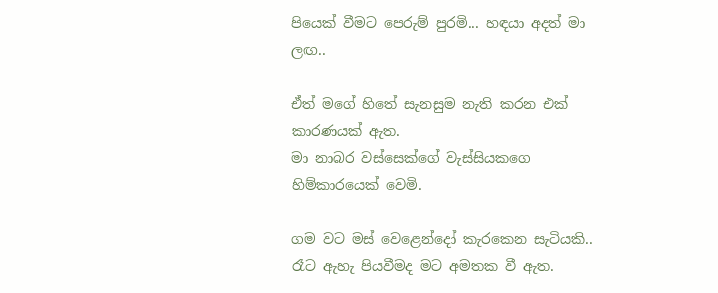පියෙක් වීමට පෙරුම් පුරමි... හඳයා අදත් මා ලඟ..

ඒත් මගේ හිතේ සැනසුම නැති කරන එක් කාරණයක් ඇත.
මා නාබර වස්සෙක්ගේ වැස්සියකගෙ හිම්කාරයෙක් වෙමි.

ගම වට මස් වෙළෙන්දෝ කැරකෙන සැටියකි.. රෑට ඇහැ පියවීමද මට අමතක වී ඇත.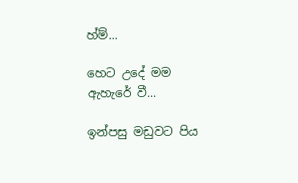හ්ම්...

හෙට උදේ මම ඇහැරේ වී...

ඉන්පසු මඩුවට පිය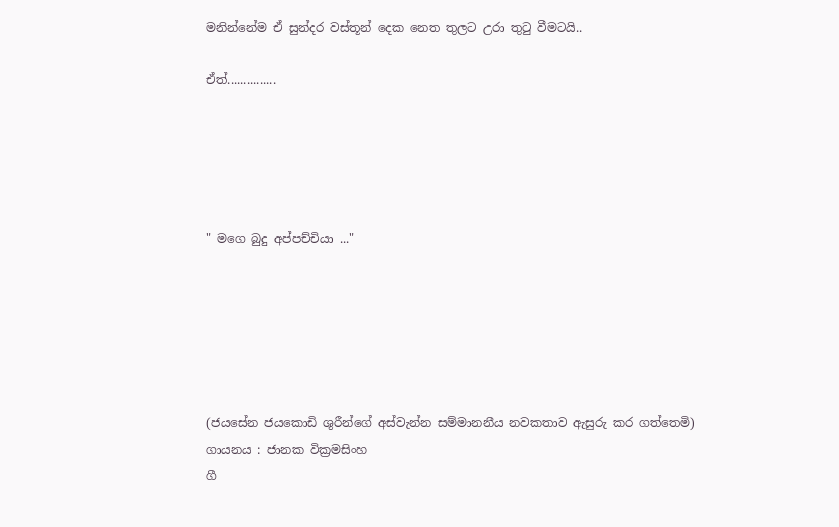මනින්නේම ඒ සුන්දර වස්තූන් දෙක නෙත තුලට උරා තුටු වීමටයි..

ඒත්...............





" මගෙ බුදු අප්පච්චියා ..."






(ජයසේන ජයකොඩි ශුරීන්ගේ අස්වැන්න සම්මානනීය නවකතාව ඇසුරු කර ගත්තෙමි)
ගායනය : ජානක වික්‍රමසිංහ
ගී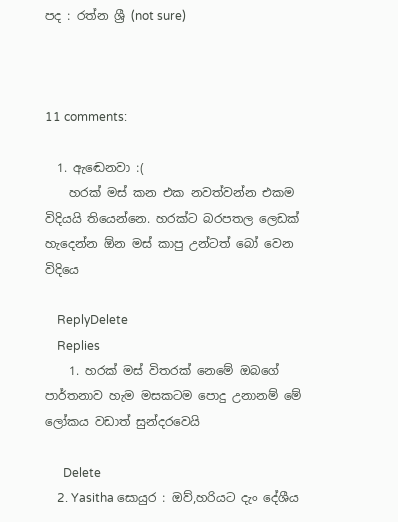පද : රත්න ශ්‍රී (not sure)



11 comments:

  1. ඇඬෙනවා :(
    හරක් මස් කන එක නවත්වන්න එකම විදියයි තියෙන්නෙ. හරක්ට බරපතල ලෙඩක් හැදෙන්න ඕන මස් කාපු උන්ටත් බෝ වෙන විදියෙ

    ReplyDelete
    Replies
    1. හරක් මස් විතරක් නෙමේ ඔබගේ පාර්තනාව හැම මසකටම පොදු උනානම් මේ ලෝකය වඩාත් සුන්දරවෙයි

      Delete
    2. Yasitha සොයුර : ඔව්,හරියට දැං දේශීය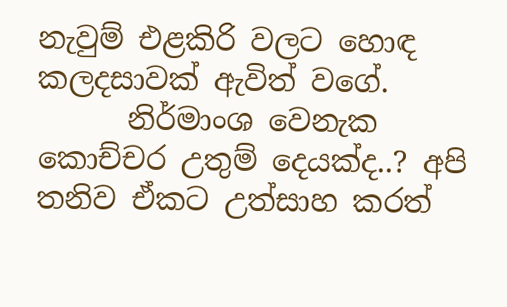නැවුම් එළකිරි වලට හොඳ කලදසාවක් ඇවිත් වගේ.
      නිර්මාංශ වෙනැක කොච්චර උතුම් දෙයක්ද..? අපි තනිව ඒකට උත්සාහ කරත්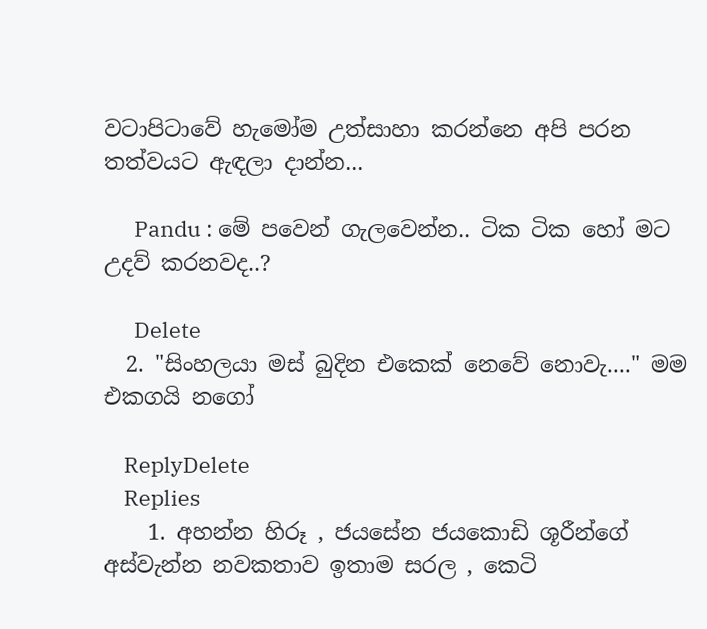වටාපිටාවේ හැමෝම උත්සාහා කරන්නෙ අපි පරන තත්වයට ඇඳලා දාන්න...

      Pandu : මේ පවෙන් ගැලවෙන්න.. ටික ටික හෝ මට උදව් කරනවද..?

      Delete
  2. "සිංහලයා මස් බුදින එකෙක් නෙවේ නොවැ...." මම එකගයි නගෝ

    ReplyDelete
    Replies
    1. අහන්න හිරූ , ජයසේන ජයකොඩි ශූරීන්ගේ අස්වැන්න නවකතාව ඉතාම සරල , කෙටි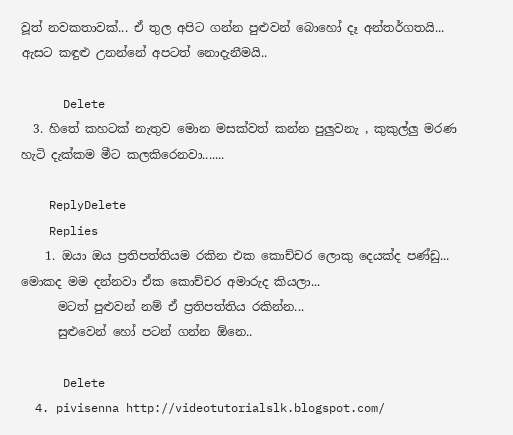වූත් නවකතාවක්... ඒ තුල අපිට ගන්න පුළුවන් බොහෝ දෑ අන්තර්ගතයි... ඇසට කඳුළු උනන්නේ අපටත් නොදැනීමයි..

      Delete
  3. හිතේ කහටක් නැතුව මොන මසක්වත් කන්න පුලුවනැ , කුකුල්ලු මරණ හැටි දැක්කම මීට කලකිරෙනවා.......

    ReplyDelete
    Replies
    1. ඔයා ඔය ප්‍රතිපත්තියම රකින එක කොච්චර ලොකු දෙයක්ද පණ්ඩු... මොකද මම දන්නවා ඒක කොච්චර අමාරුද කියලා...
      මටත් පුළුවන් නම් ඒ ප්‍රතිපත්තිය රකින්න...
      සුළුවෙන් හෝ පටන් ගන්න ඕනෙ..

      Delete
  4. pivisenna http://videotutorialslk.blogspot.com/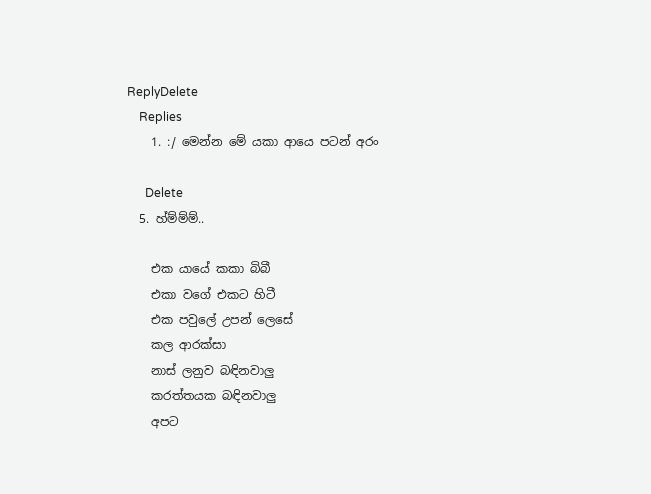ReplyDelete
    Replies
    1. :/ මෙන්න මේ යකා ආයෙ පටන් අරං

      Delete
  5. හ්ම්ම්ම්..

    එක යායේ කකා බිබී
    එකා වගේ එකට හිටී
    එක පවුලේ උපන් ලෙසේ
    කල ආරක්සා
    නාස් ලනුව බඳිනවාලු
    කරත්තයක බඳිනවාලු
    අපට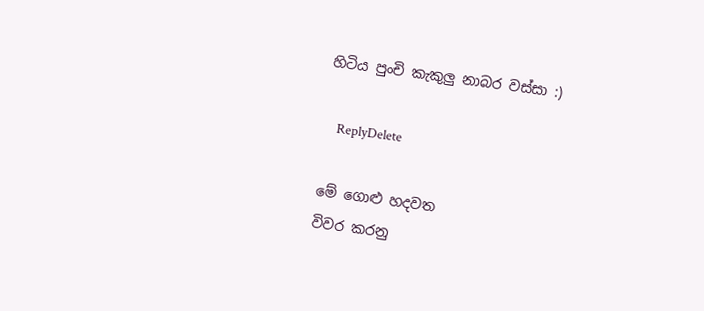හිටිය පුංචි කැකුලු නාබර වස්සා :)

    ReplyDelete

මේ ගොළු හදවත
විවර කරනු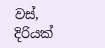වස්,
දිරියක්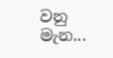වනු මැන...